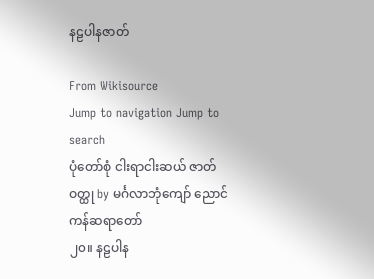နဠပါနဇာတ်

From Wikisource
Jump to navigation Jump to search
ပုံတော်စုံ ငါးရာငါးဆယ် ဇာတ်ဝတ္ထု by မင်္ဂလာဘုံကျော် ညောင်ကန်ဆရာတော်
၂၀။ နဠပါန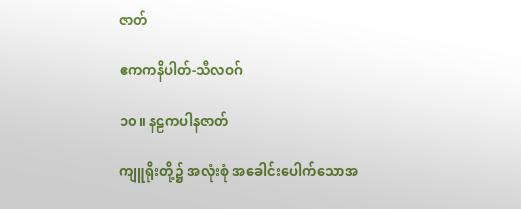ဇာတ်

ဧကကနိပါတ်-သီလဝဂ်

၁၀။ နဠကပါနဇာတ်

ကျူရိုးတို့၌ အလုံးစုံ အခေါင်းပေါက်သောအ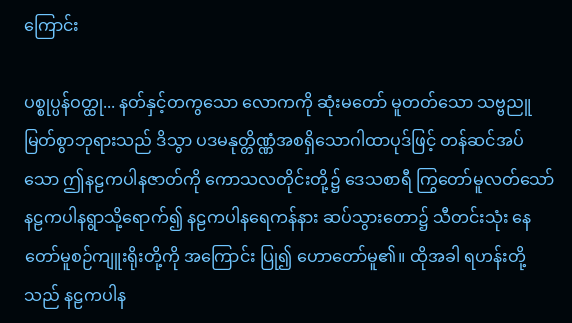ကြောင်း

ပစ္စုပ္ပန်ဝတ္ထု... နတ်နှင့်တကွသော လောကကို ဆုံးမတော် မူတတ်သော သဗ္ဗညူမြတ်စွာဘုရားသည် ဒိသွာ ပဒမနုတ္တိဏ္ဏံအစရှိသောဂါထာပုဒ်ဖြင့် တန်ဆင်အပ်သော ဤနဠကပါနဇာတ်ကို ကောသလတိုင်းတို့၌ ဒေသစာရီ ကြွတော်မူလတ်သော် နဠကပါနရွာသို့ရောက်၍ နဠကပါနရေကန်နား ဆပ်သွားတော၌ သီတင်းသုံး နေတော်မူစဉ်ကျူးရိုးတို့ကို အကြောင်း ပြု၍ ဟောတော်မူ၏။ ထိုအခါ ရဟန်းတို့သည် နဠကပါန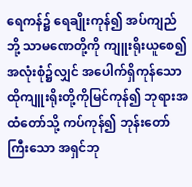ရေကန်၌ ရေချိုးကုန်၍ အပ်ကျည်ဘို့ သာမဏေတို့ကို ကျူးရိုးယူစေ၍ အလုံးစုံ၌လျှင် အပေါက်ရှိကုန်သော ထိုကျူးရိုးတို့ကိုမြင်ကုန်၍ ဘုရားအထံတော်သို့ ကပ်ကုန်၍ ဘုန်းတော်ကြီးသော အရှင်ဘု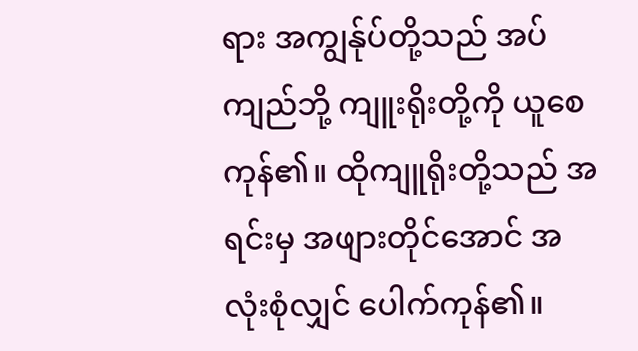ရား အကျွန်ုပ်တို့သည် အပ်ကျည်ဘို့ ကျူးရိုးတို့ကို ယူစေကုန်၏။ ထိုကျူရိုးတို့သည် အရင်းမှ အဖျားတိုင်အောင် အလုံးစုံလျှင် ပေါက်ကုန်၏။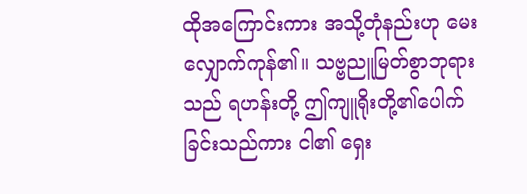ထိုအကြောင်းကား အသို့တုံနည်းဟု မေးလျှောက်ကုန်၏။ သဗ္ဗညူမြတ်စွာဘုရားသည် ရဟန်းတို့ ဤကျူရိုးတို့၏ပေါက်ခြင်းသည်ကား ငါ၏ ရှေး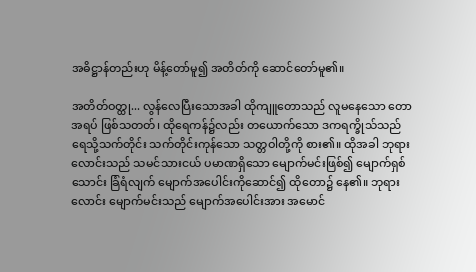အဓိဋ္ဌာန်တည်းဟု မိန့်တော်မူ၍ အတိတ်ကို ဆောင်တော်မူ၏။

အတိတ်ဝတ္ထု... လွန်လေပြီးသောအခါ ထိုကျူတောသည် လူမနေသော တောအရပ် ဖြစ်သတတ်၊ ထိုရေကန်၌လည်း တယောက်သော ဒကရက္ခိုသ်သည် ရေသို့သက်တိုင်း သက်တိုင်းကုန်သော သတ္တဝါတို့ကို စား၏။ ထိုအခါ ဘုရားလောင်းသည် သမင်သားငယ် ပမာဏရှိသော မျောက်မင်းဖြစ်၍ မျောက်ရှစ်သောင်း ခြံရံလျက် မျောက်အပေါင်းကိုဆောင်၍ ထိုတော၌ နေ၏။ ဘုရားလောင်း မျောက်မင်းသည် မျောက်အပေါင်းအား အမောင်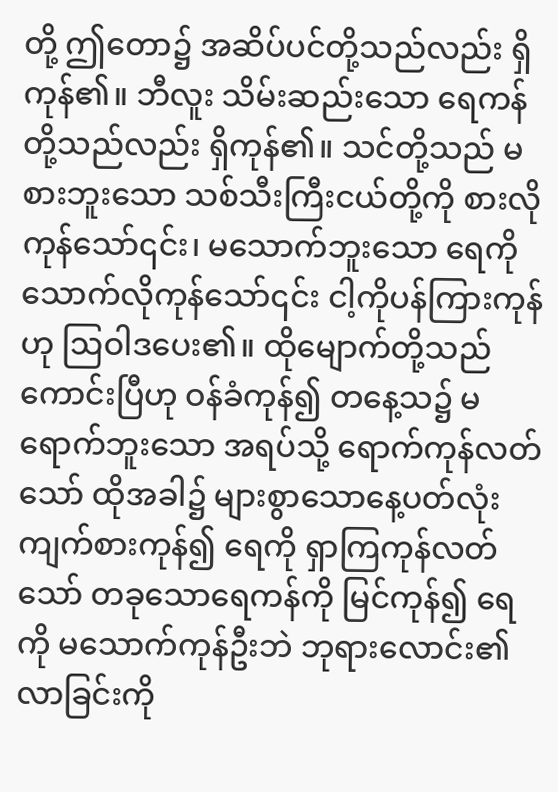တို့ ဤတော၌ အဆိပ်ပင်တို့သည်လည်း ရှိကုန်၏။ ဘီလူး သိမ်းဆည်းသော ရေကန်တို့သည်လည်း ရှိကုန်၏။ သင်တို့သည် မစားဘူးသော သစ်သီးကြီးငယ်တို့ကို စားလိုကုန်သော်၎င်း၊ မသောက်ဘူးသော ရေကို သောက်လိုကုန်သော်၎င်း ငါ့ကိုပန်ကြားကုန်ဟု ဩဝါဒပေး၏။ ထိုမျောက်တို့သည် ကောင်းပြီဟု ဝန်ခံကုန်၍ တနေ့သ၌ မရောက်ဘူးသော အရပ်သို့ ရောက်ကုန်လတ်သော် ထိုအခါ၌ များစွာသောနေ့ပတ်လုံး ကျက်စားကုန်၍ ရေကို ရှာကြကုန်လတ်သော် တခုသောရေကန်ကို မြင်ကုန်၍ ရေကို မသောက်ကုန်ဦးဘဲ ဘုရားလောင်း၏ လာခြင်းကို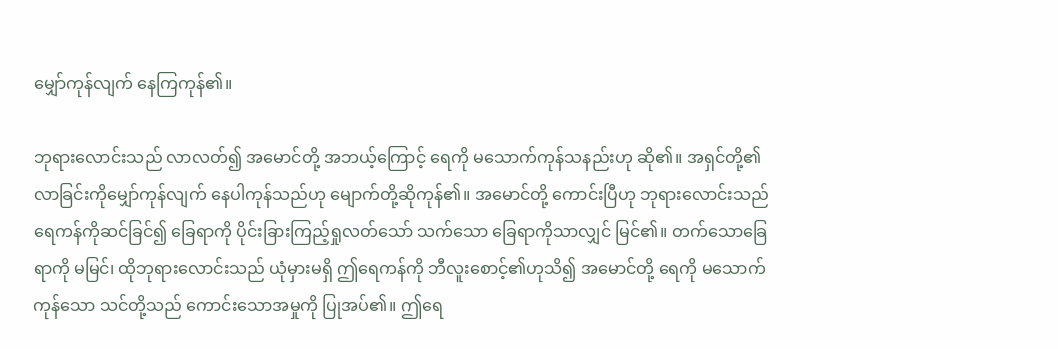မျှော်ကုန်လျက် နေကြကုန်၏။

ဘုရားလောင်းသည် လာလတ်၍ အမောင်တို့ အဘယ့်ကြောင့် ရေကို မသောက်ကုန်သနည်းဟု ဆို၏။ အရှင်တို့၏ လာခြင်းကိုမျှော်ကုန်လျက် နေပါကုန်သည်ဟု မျောက်တို့ဆိုကုန်၏။ အမောင်တို့ ကောင်းပြီဟု ဘုရားလောင်းသည် ရေကန်ကိုဆင်ခြင်၍ ခြေရာကို ပိုင်းခြားကြည့်ရှုလတ်သော် သက်သော ခြေရာကိုသာလျှင် မြင်၏။ တက်သောခြေရာကို မမြင်၊ ထိုဘုရားလောင်းသည် ယုံမှားမရှိ ဤရေကန်ကို ဘီလူးစောင့်၏ဟုသိ၍ အမောင်တို့ ရေကို မသောက်ကုန်သော သင်တို့သည် ကောင်းသောအမှုကို ပြုအပ်၏။ ဤရေ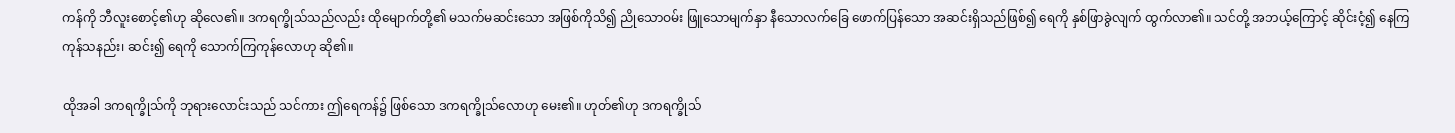ကန်ကို ဘီလူးစောင့်၏ဟု ဆိုလေ၏။ ဒကရက္ခိုသ်သည်လည်း ထိုမျောက်တို့၏ မသက်မဆင်းသော အဖြစ်ကိုသိ၍ ညိုသောဝမ်း ဖြူသောမျက်နှာ နီသောလက်ခြေ ဖောက်ပြန်သော အဆင်းရှိသည်ဖြစ်၍ ရေကို နှစ်ဖြာခွဲလျက် ထွက်လာ၏။ သင်တို့ အဘယ့်ကြောင့် ဆိုင်းငံ့၍ နေကြကုန်သနည်း၊ ဆင်း၍ ရေကို သောက်ကြကုန်လောဟု ဆို၏။

ထိုအခါ ဒကရက္ခိုသ်ကို ဘုရားလောင်းသည် သင်ကား ဤရေကန်၌ ဖြစ်သော ဒကရက္ခိုသ်လောဟု မေး၏။ ဟုတ်၏ဟု ဒကရက္ခိုသ်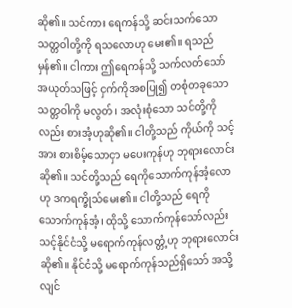ဆို၏။ သင်ကား ရေကန်သို့ ဆင်းသက်သောသတ္တဝါတို့ကို ရသလောဟု မေး၏။ ရသည် မှန်၏။ ငါကား ဤရေကန်သို့ သက်လတ်သော် အယုတ်သဖြင့် ငှက်ကိုအစပြု၍ တစုံတခုသောသတ္တဝါကို မလွတ်၊ အလုံးစုံသော သင်တို့ကိုလည်း စားအံ့ဟုဆို၏။ ငါတို့သည် ကိုယ်ကို သင့်အား စားစိမ့်သောငှာ မပေးကုန်ဟု ဘုရားလောင်းဆို၏။ သင်တို့သည် ရေကိုသောက်ကုန်အံ့လောဟု ဒကရက္ခိုသ်မေး၏။ ငါတို့သည် ရေကို သောက်ကုန်အံ့၊ ထိုသို့ သောက်ကုန်သော်လည်း သင့်နိုင်ငံသို့ မရောက်ကုန်လတ္တံ့ဟု ဘုရားလောင်းဆို၏။ နိုင်ငံသို့ မရောက်ကုန်သည်ရှိသော် အသို့လျင်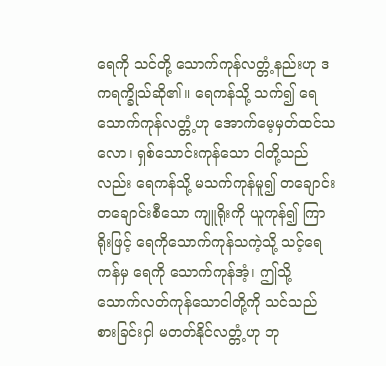ရေကို သင်တို့ သောက်ကုန်လတ္တံ့နည်းဟု ဒကရက္ခိုသ်ဆို၏။ ရေကန်သို့ သက်၍ ရေသောက်ကုန်လတ္တံ့ဟု အောက်မေ့မှတ်ထင်သလော၊ ရှစ်သောင်းကုန်သော ငါတို့သည်လည်း ရေကန်သို့ မသက်ကုန်မူ၍ တချောင်းတချောင်းစီသော ကျူရိုးကို ယူကုန်၍ ကြာရိုးဖြင့် ရေကိုသောက်ကုန်သကဲ့သို့ သင့်ရေကန်မှ ရေကို သောက်ကုန်အံ့၊ ဤသို့ သောက်လတ်ကုန်သောငါတို့ကို သင်သည် စားခြင်းငှါ မတတ်နိုင်လတ္တံ့ဟု ဘု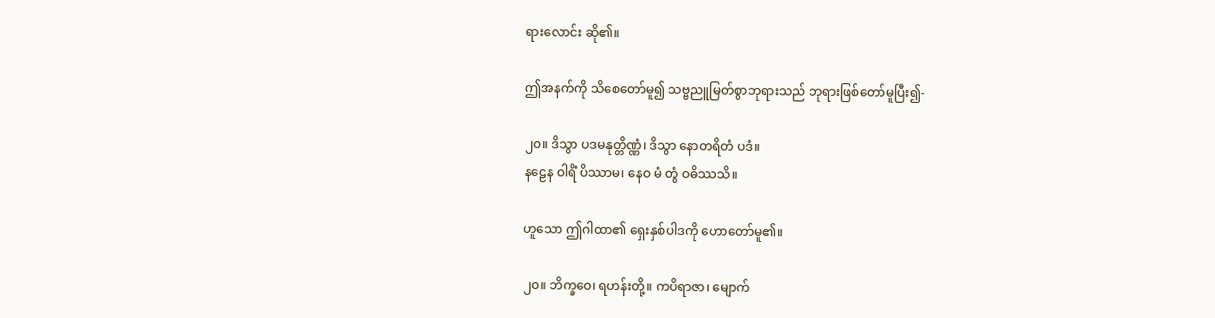ရားလောင်း ဆို၏။

ဤအနက်ကို သိစေတော်မူ၍ သဗ္ဗညူမြတ်စွာဘုရားသည် ဘုရားဖြစ်တော်မူပြီး၍-

၂၀။ ဒိသွာ ပဒမနုတ္တိဏ္ဏံ၊ ဒိသွာ နောတရိတံ ပဒံ။
နဠေန ဝါရိံ ပိဿာမ၊ နေဝ မံ တွံ ဝဓိဿသိ။

ဟူသော ဤဂါထာ၏ ရှေးနှစ်ပါဒကို ဟောတော်မူ၏။

၂၀။ ဘိက္ခဝေ၊ ရဟန်းတို့။ ကပိရာဇာ၊ မျောက်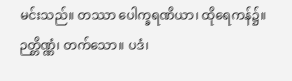မင်းသည်။ တဿာ ပေါက္ခရဏိယာ၊ ထိုရေကန်၌။ ဉတ္တိဏ္ဏံ၊ တက်သော။ ပဒံ၊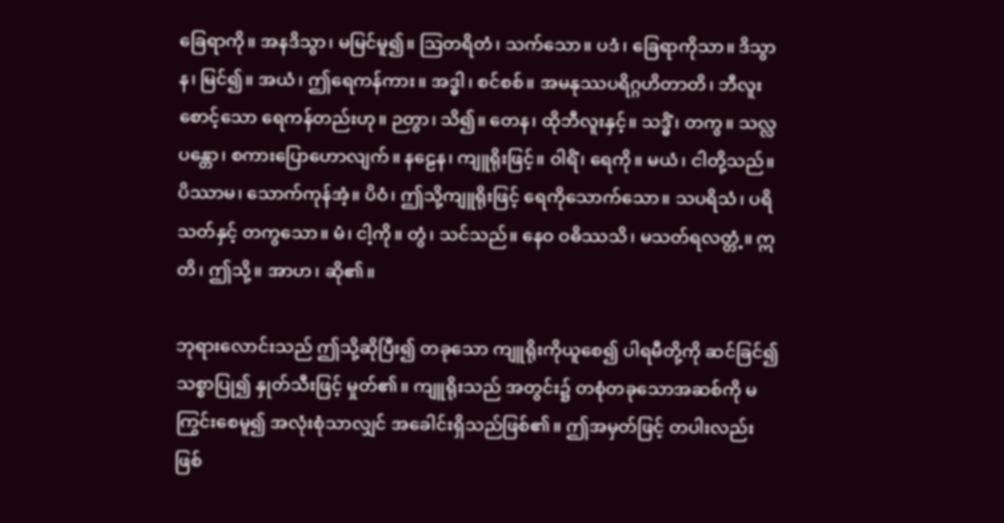ခြေရာကို။ အနဒိသွာ၊ မမြင်မူ၍။ ဩတရိတံ၊ သက်သော။ ပဒံ၊ ခြေရာကိုသာ။ ဒိသွာန၊ မြင်၍။ အယံ၊ ဤရေကန်ကား။ အဒ္ဓါ၊ စင်စစ်။ အမနုဿပရိဂ္ဂဟိတာတိ၊ ဘီလူးစောင့်သော ရေကန်တည်းဟု။ ဉတွာ၊ သိ၍။ တေန၊ ထိုဘီလူးနှင့်။ သဒ္ဓိံ၊ တကွ။ သလ္လပန္တော၊ စကားပြောဟောလျက်။ နဠေန၊ ကျူရိုးဖြင့်။ ဝါရိံ၊ ရေကို။ မယံ၊ ငါတို့သည်။ ပိဿာမ၊ သောက်ကုန်အံ့။ ပိဝံ၊ ဤသို့ကျူရိုးဖြင့် ရေကိုသောက်သော။ သပရိသံ၊ ပရိသတ်နှင့် တကွသော။ မံ၊ ငါ့ကို။ တွံ၊ သင်သည်။ နေဝ ဝဓိဿသိ၊ မသတ်ရလတ္တံ့။ ဣတိ၊ ဤသို့။ အာဟ၊ ဆို၏။

ဘုရားလောင်းသည် ဤသို့ဆိုပြီး၍ တခုသော ကျူရိုးကိုယူစေ၍ ပါရမီတို့ကို ဆင်ခြင်၍ သစ္စာပြု၍ နှုတ်သီးဖြင့် မှုတ်၏။ ကျူရိုးသည် အတွင်း၌ တစုံတခုသောအဆစ်ကို မကြွင်းစေမူ၍ အလုံးစုံသာလျှင် အခေါင်းရှိသည်ဖြစ်၏။ ဤအမှတ်ဖြင့် တပါးလည်းဖြစ်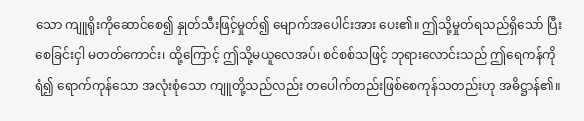သော ကျူရိုးကိုဆောင်စေ၍ နှုတ်သီးဖြင့်မှုတ်၍ မျောက်အပေါင်းအား ပေး၏။ ဤသို့မှုတ်ရသည်ရှိသော် ပြီးစေခြင်းငှါ မတတ်ကောင်း၊ ထို့ကြောင့် ဤသို့မယူလေအပ်၊ စင်စစ်သဖြင့် ဘုရားလောင်းသည် ဤရေကန်ကိုရံ၍ ရောက်ကုန်သော အလုံးစုံသော ကျူတို့သည်လည်း တပေါက်တည်းဖြစ်စေကုန်သတည်းဟု အဓိဋ္ဌာန်၏။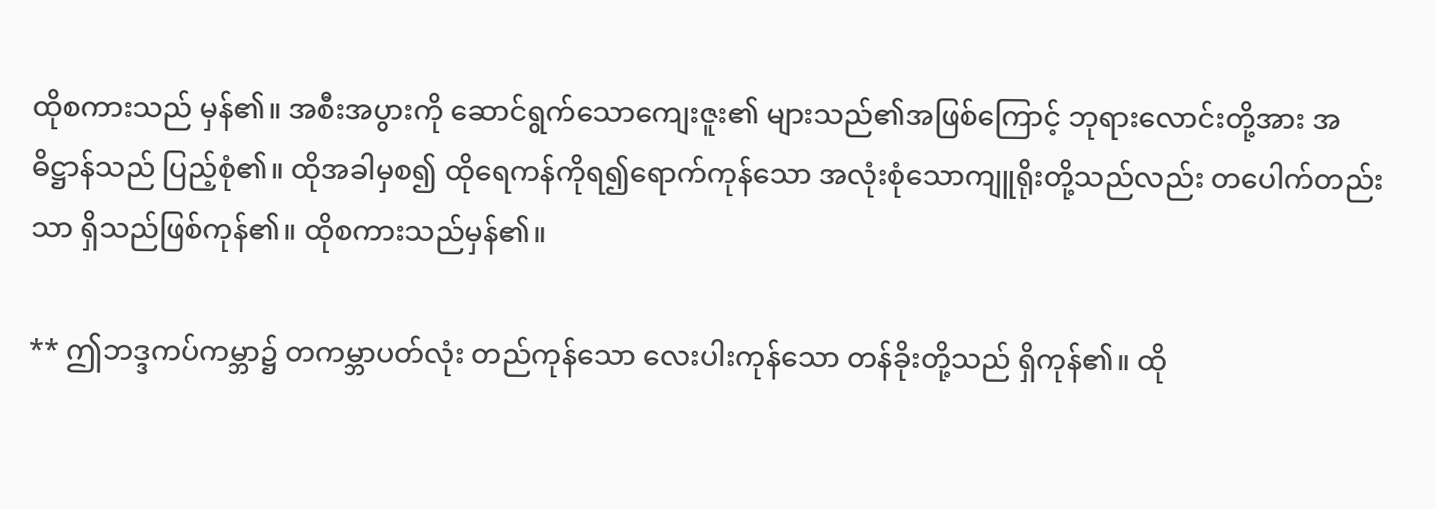ထိုစကားသည် မှန်၏။ အစီးအပွားကို ဆောင်ရွက်သောကျေးဇူး၏ များသည်၏အဖြစ်ကြောင့် ဘုရားလောင်းတို့အား အဓိဋ္ဌာန်သည် ပြည့်စုံ၏။ ထိုအခါမှစ၍ ထိုရေကန်ကိုရ၍ရောက်ကုန်သော အလုံးစုံသောကျူရိုးတို့သည်လည်း တပေါက်တည်းသာ ရှိသည်ဖြစ်ကုန်၏။ ထိုစကားသည်မှန်၏။

** ဤဘဒ္ဒကပ်ကမ္ဘာ၌ တကမ္ဘာပတ်လုံး တည်ကုန်သော လေးပါးကုန်သော တန်ခိုးတို့သည် ရှိကုန်၏။ ထို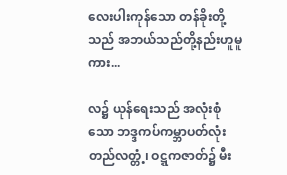လေးပါးကုန်သော တန်ခိုးတို့သည် အဘယ်သည်တို့နည်းဟူမူကား...

လ၌ ယုန်ရေးသည် အလုံးစုံသော ဘဒ္ဒကပ်ကမ္ဘာပတ်လုံး တည်လတ္တံ့၊ ဝဋ္ဋကဇာတ်၌ မီး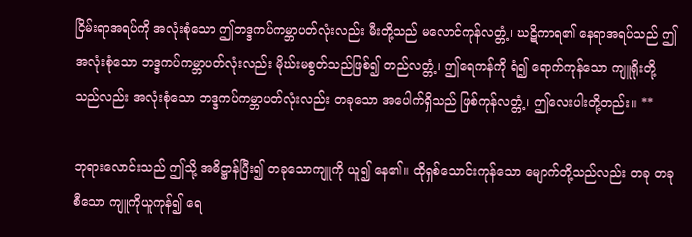ငြိမ်းရာအရပ်ကို အလုံးစုံသော ဤဘဒ္ဒကပ်ကမ္ဘာပတ်လုံးလည်း မီးတို့သည် မလောင်ကုန်လတ္တံ့၊ ဃဋိကာရ၏ နေရာအရပ်သည် ဤအလုံးစုံသော ဘဒ္ဒကပ်ကမ္ဘာပတ်လုံးလည်း မိုဃ်းမစွတ်သည်ဖြစ်၍ တည်လတ္တံ့၊ ဤရေကန်ကို ရံ၍ ရောက်ကုန်သော ကျူရိုးတို့သည်လည်း အလုံးစုံသော ဘဒ္ဒကပ်ကမ္ဘာပတ်လုံးလည်း တခုသော အပေါက်ရှိသည် ဖြစ်ကုန်လတ္တံ့၊ ဤလေးပါးတို့တည်း။ **

ဘုရားလောင်းသည် ဤသို့ အဓိဋ္ဌာန်ပြီး၍ တခုသောကျူကို ယူ၍ နေ၏။ ထိုရှစ်သောင်းကုန်သော မျောက်တို့သည်လည်း တခု တခုစီသော ကျူကိုယူကုန်၍ ရေ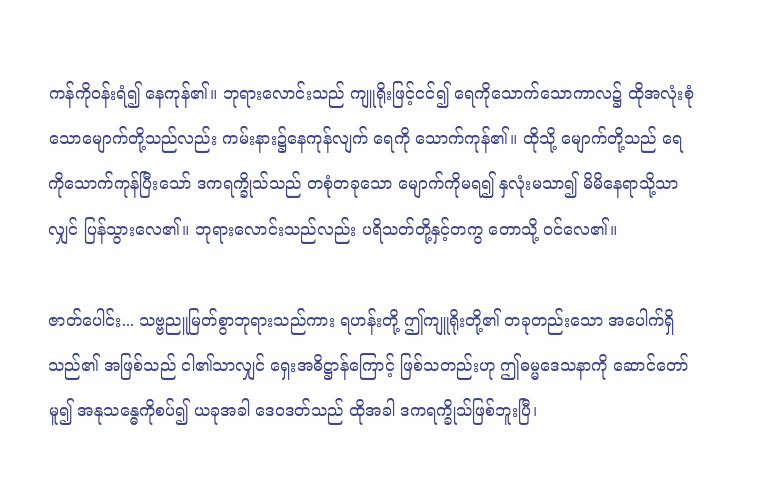ကန်ကိုဝန်းရံ၍ နေကုန်၏။ ဘုရားလောင်းသည် ကျူရိုးဖြင့်ငင်၍ ရေကိုသောက်သောကာလ၌ ထိုအလုံးစုံသောမျောက်တို့သည်လည်း ကမ်းနား၌နေကုန်လျက် ရေကို သောက်ကုန်၏။ ထိုသို့ မျောက်တို့သည် ရေကိုသောက်ကုန်ပြီးသော် ဒကရက္ခိုသ်သည် တစုံတခုသော မျောက်ကိုမရ၍ နှလုံးမသာ၍ မိမိနေရာသို့သာလျှင် ပြန်သွားလေ၏။ ဘုရားလောင်းသည်လည်း ပရိသတ်တို့နှင့်တကွ တောသို့ ဝင်လေ၏။

ဇာတ်ပေါင်း... သဗ္ဗညူမြတ်စွာဘုရားသည်ကား ရဟန်းတို့ ဤကျူရိုးတို့၏ တခုတည်းသော အပေါက်ရှိသည်၏ အဖြစ်သည် ငါ၏သာလျှင် ရှေးအဓိဋ္ဌာန်ကြောင့် ဖြစ်သတည်းဟု ဤဓမ္မဒေသနာကို ဆောင်တော်မူ၍ အနုသန္ဓေကိုစပ်၍ ယခုအခါ ဒေဝဒတ်သည် ထိုအခါ ဒကရက္ခိုသ်ဖြစ်ဘူးပြီ၊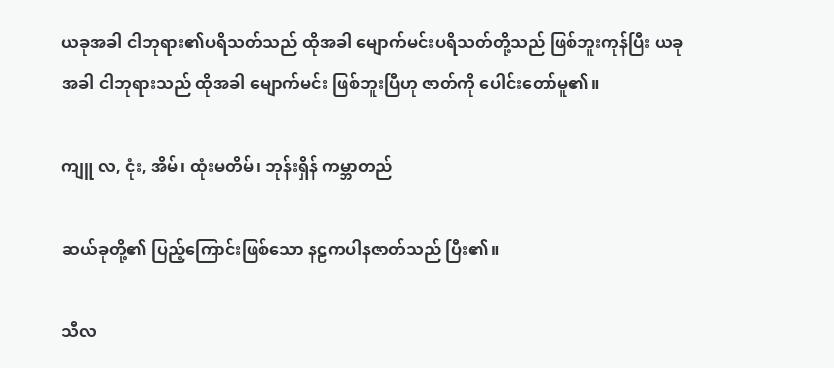ယခုအခါ ငါဘုရား၏ပရိသတ်သည် ထိုအခါ မျောက်မင်းပရိသတ်တို့သည် ဖြစ်ဘူးကုန်ပြီး ယခုအခါ ငါဘုရားသည် ထိုအခါ မျောက်မင်း ဖြစ်ဘူးပြီဟု ဇာတ်ကို ပေါင်းတော်မူ၏။

ကျူ လ, ငုံး, အိမ်၊ ထုံးမတိမ်၊ ဘုန်းရှိန် ကမ္ဘာတည်

ဆယ်ခုတို့၏ ပြည့်ကြောင်းဖြစ်သော နဠကပါနဇာတ်သည် ပြီး၏။

သီလ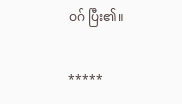ဝဂ် ပြီး၏။

*****